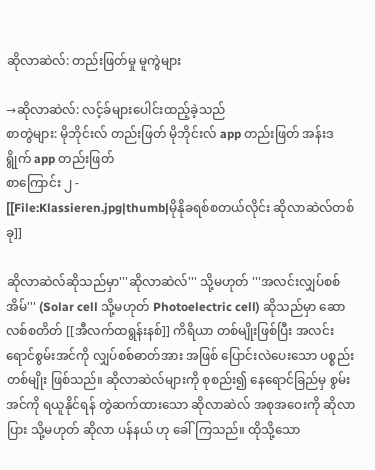ဆိုလာဆဲလ်: တည်းဖြတ်မှု မူကွဲများ

→ဆိုလာဆဲလ်: လင့်ခ်များပေါင်းထည့်ခဲ့သည်
စာတွဲများ: မိုဘိုင်းလ် တည်းဖြတ် မိုဘိုင်းလ် app တည်းဖြတ် အန်းဒရွိုက် app တည်းဖြတ်
စာကြောင်း ၂ -
[[File:Klassieren.jpg|thumb|မိုနိုခရစ်စတယ်လိုင်း ဆိုလာဆဲလ်တစ်ခု]]

ဆိုလာဆဲလ်ဆိုသည်မှာ'''ဆိုလာဆဲလ်''' သို့မဟုတ် '''အလင်းလျှပ်စစ်အိမ်''' (Solar cell သို့မဟုတ် Photoelectric cell) ဆိုသည်မှာ ဆောလစ်စတိတ် [[အီလက်ထရွန်းနစ်]] ကိရိယာ တစ်မျိုးဖြစ်ပြီး အလင်းရောင်စွမ်းအင်ကို လျှပ်စစ်ဓာတ်အား အဖြစ် ပြောင်းလဲပေးသော ပစ္စည်းတစ်မျိုး ဖြစ်သည်။ ဆိုလာဆဲလ်များကို စုစည်း၍ နေရောင်ခြည်မှ စွမ်းအင်ကို ရယူနိုင်ရန် တွဲဆက်ထားသော ဆိုလာဆဲလ် အစုအဝေးကို ဆိုလာပြား သို့မဟုတ် ဆိုလာ ပန်နယ် ဟု ခေါ်ကြသည်။ ထိုသို့သော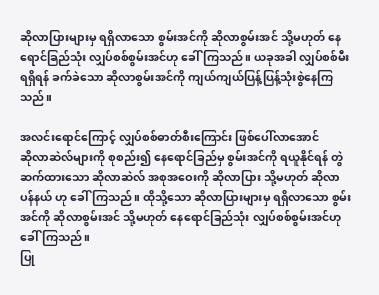ဆိုလာပြားများမှ ရရှိလာသော စွမ်းအင်ကို ဆိုလာစွမ်းအင် သို့မဟုတ် နေရောင်ခြည်သုံး လျှပ်စစ်စွမ်းအင်ဟု ခေါ်ကြသည်။ ယခုအခါ လျှပ်စစ်မီးရရှိရန် ခက်ခဲသော ဆိုလာစွမ်းအင်ကို ကျယ်ကျယ်ပြန့်ပြန့်သုံးစွဲနေကြသည်။

အလင်းရောင်ကြောင့် လျှပ်စစ်ဓာတ်စီးကြောင်း ဖြစ်ပေါ်လာအောင်
ဆိုလာဆဲလ်များကို စုစည်း၍ နေရောင်ခြည်မှ စွမ်းအင်ကို ရယူနိုင်ရန် တွဲဆက်ထားသော ဆိုလာဆဲလ် အစုအဝေးကို ဆိုလာပြား သို့မဟုတ် ဆိုလာ ပန်နယ် ဟု ခေါ်ကြသည်။ ထိုသို့သော ဆိုလာပြားများမှ ရရှိလာသော စွမ်းအင်ကို ဆိုလာစွမ်းအင် သို့မဟုတ် နေရောင်ခြည်သုံး လျှပ်စစ်စွမ်းအင်ဟု ခေါ်ကြသည်။
ပြု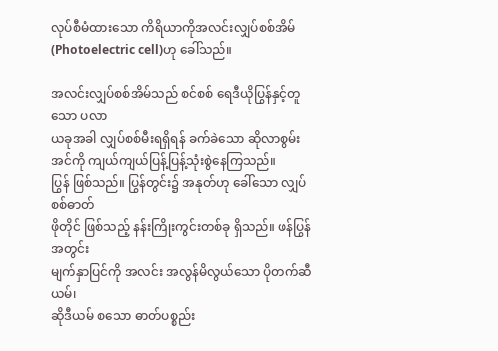လုပ်စီမံထားသော ကိရိယာကိုအလင်းလျှပ်စစ်အိမ် (Photoelectric cell)ဟု ခေါ်သည်။

အလင်းလျှပ်စစ်အိမ်သည် စင်စစ် ရေဒီယိုပြွန်နှင့်တူသော ပလာ
ယခုအခါ လျှပ်စစ်မီးရရှိရန် ခက်ခဲသော ဆိုလာစွမ်းအင်ကို ကျယ်ကျယ်ပြန့်ပြန့်သုံးစွဲနေကြသည်။
ပြွန် ဖြစ်သည်။ ပြွန်တွင်း၌ အနုတ်ဟု ခေါ်သော လျှပ်စစ်ဓာတ်
ဖိုတိုင် ဖြစ်သည့် နန်းကြိုးကွင်းတစ်ခု ရှိသည်။ ဖန်ပြွန်အတွင်း
မျက်နှာပြင်ကို အလင်း အလွန်မိလွယ်သော ပိုတက်ဆီယမ်၊
ဆိုဒီယမ် စသော ဓာတ်ပစ္စည်း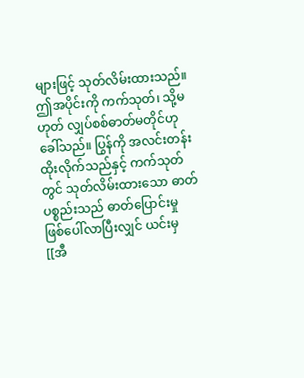များဖြင့် သုတ်လိမ်းထားသည်။
ဤအပိုင်းကို ကက်သုတ်၊ သို့မဟုတ် လျှပ်စစ်ဓာတ်မတိုင်ဟု
ခေါ်သည်။ ပြွန်ကို အလင်းတန်း ထိုးလိုက်သည်နှင့် ကက်သုတ်
တွင် သုတ်လိမ်းထားသော ဓာတ်ပစ္စည်းသည် ဓာတ်ပြောင်းမှု
ဖြစ်ပေါ်လာပြီးလျှင် ယင်းမှ [[အီ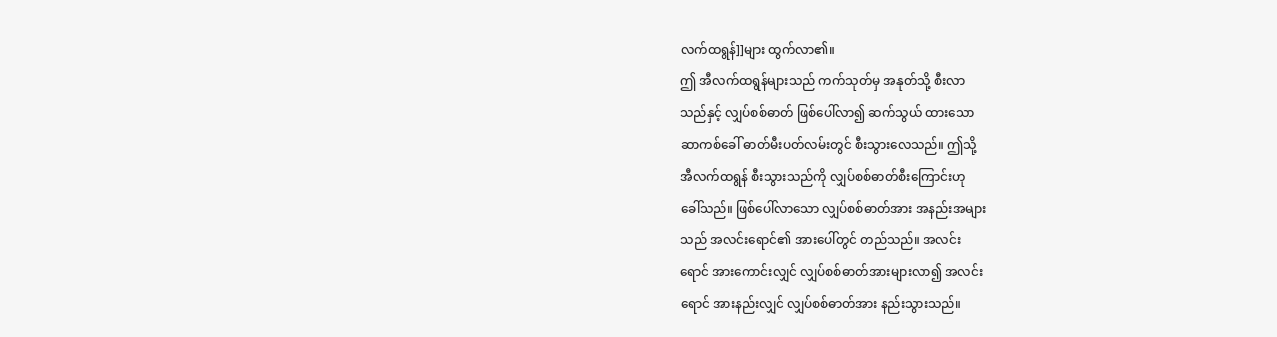လက်ထရွန်]]များ ထွက်လာ၏။
ဤ အီလက်ထရွန်များသည် ကက်သုတ်မှ အနုတ်သို့ စီးလာ
သည်နှင့် လျှပ်စစ်ဓာတ် ဖြစ်ပေါ်လာ၍ ဆက်သွယ် ထားသော
ဆာကစ်ခေါ် ဓာတ်မီးပတ်လမ်းတွင် စီးသွားလေသည်။ ဤသို့
အီလက်ထရွန် စီးသွားသည်ကို လျှပ်စစ်ဓာတ်စီးကြောင်းဟု
ခေါ်သည်။ ဖြစ်ပေါ်လာသော လျှပ်စစ်ဓာတ်အား အနည်းအများ
သည် အလင်းရောင်၏ အားပေါ်တွင် တည်သည်။ အလင်း
ရောင် အားကောင်းလျှင် လျှပ်စစ်ဓာတ်အားများလာ၍ အလင်း
ရောင် အားနည်းလျှင် လျှပ်စစ်ဓာတ်အား နည်းသွားသည်။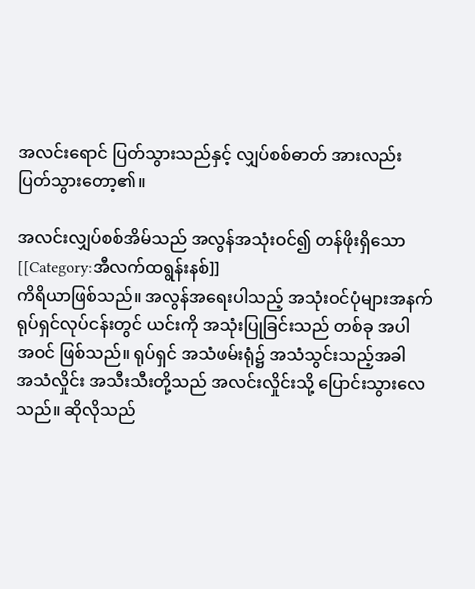အလင်းရောင် ပြတ်သွားသည်နှင့် လျှပ်စစ်ဓာတ် အားလည်း
ပြတ်သွားတော့၏။

အလင်းလျှပ်စစ်အိမ်သည် အလွန်အသုံးဝင်၍ တန်ဖိုးရှိသော
[[Category:အီလက်ထရွန်းနစ်]]
ကိရိယာဖြစ်သည်။ အလွန်အရေးပါသည့် အသုံးဝင်ပုံများအနက်
ရုပ်ရှင်လုပ်ငန်းတွင် ယင်းကို အသုံးပြုခြင်းသည် တစ်ခု အပါ
အဝင် ဖြစ်သည်။ ရုပ်ရှင် အသံဖမ်းရုံ၌ အသံသွင်းသည့်အခါ
အသံလှိုင်း အသီးသီးတို့သည် အလင်းလှိုင်းသို့ ပြောင်းသွားလေ
သည်။ ဆိုလိုသည်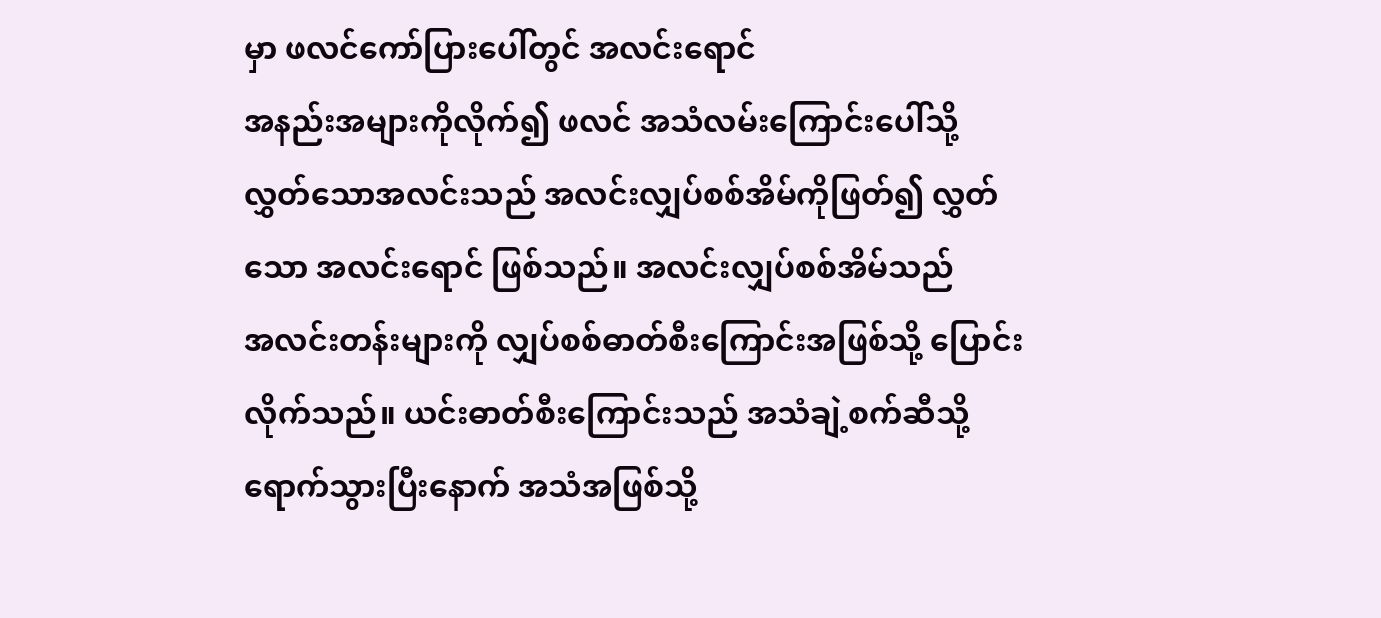မှာ ဖလင်ကော်ပြားပေါ်တွင် အလင်းရောင်
အနည်းအများကိုလိုက်၍ ဖလင် အသံလမ်းကြောင်းပေါ်သို့
လွှတ်သောအလင်းသည် အလင်းလျှပ်စစ်အိမ်ကိုဖြတ်၍ လွှတ်
သော အလင်းရောင် ဖြစ်သည်။ အလင်းလျှပ်စစ်အိမ်သည်
အလင်းတန်းများကို လျှပ်စစ်ဓာတ်စီးကြောင်းအဖြစ်သို့ ပြောင်း
လိုက်သည်။ ယင်းဓာတ်စီးကြောင်းသည် အသံချဲ့စက်ဆီသို့
ရောက်သွားပြီးနောက် အသံအဖြစ်သို့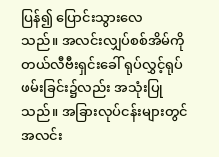ပြန်၍ ပြောင်းသွားလေ
သည်။ အလင်းလျှပ်စစ်အိမ်ကို တယ်လီဗီးရှင်းခေါ် ရုပ်လွှင့်ရုပ်
ဖမ်းခြင်း၌လည်း အသုံးပြုသည်။ အခြားလုပ်ငန်းများတွင်
အလင်း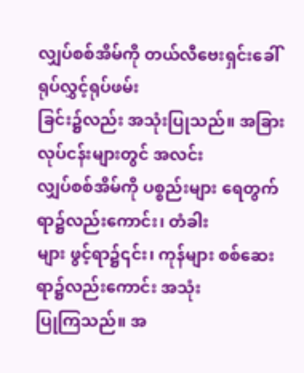လျှပ်စစ်အိမ်ကို တယ်လီဗေးရှင်းခေါ် ရုပ်လွှင့်ရုပ်ဖမ်း
ခြင်း၌လည်း အသုံးပြုသည်။ အခြားလုပ်ငန်းများတွင် အလင်း
လျှပ်စစ်အိမ်ကို ပစ္စည်းများ ရေတွက်ရာ၌လည်းကောင်း၊ တံခါး
များ ဖွင့်ရာ၌၎င်း၊ ကုန်များ စစ်ဆေးရာ၌လည်းကောင်း အသုံး
ပြုကြသည်။ အ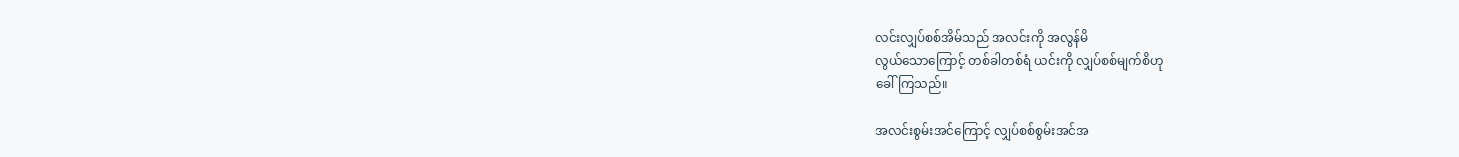လင်းလျှပ်စစ်အိမ်သည် အလင်းကို အလွန်မိ
လွယ်သောကြောင့် တစ်ခါတစ်ရံ ယင်းကို လျှပ်စစ်မျက်စိဟု
ခေါ်ကြသည်။

အလင်းစွမ်းအင်ကြောင့် လျှပ်စစ်စွမ်းအင်အ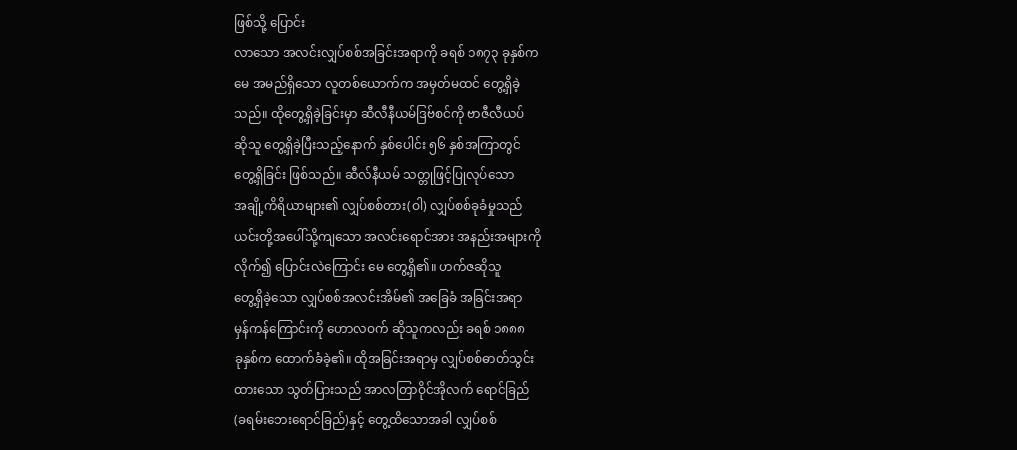ဖြစ်သို့ ပြောင်း
လာသော အလင်းလျှပ်စစ်အခြင်းအရာကို ခရစ် ၁၈၇၃ ခုနှစ်က
မေ အမည်ရှိသော လူတစ်ယောက်က အမှတ်မထင် တွေ့ရှိခဲ့
သည်။ ထိုတွေ့ရှိခဲ့ခြင်းမှာ ဆီလီနီယမ်ဒြဗ်စင်ကို ဗာဇီလီယပ်
ဆိုသူ တွေ့ရှိခဲ့ပြီးသည့်နောက် နှစ်ပေါင်း ၅၆ နှစ်အကြာတွင်
တွေ့ရှိခြင်း ဖြစ်သည်။ ဆီလ်နီယမ် သတ္တုဖြင့်ပြုလုပ်သော
အချို့ကိရိယာများ၏ လျှပ်စစ်တား(ဝါ) လျှပ်စစ်ခုခံမှုသည်
ယင်းတို့အပေါ်သို့ကျသော အလင်းရောင်အား အနည်းအများကို
လိုက်၍ ပြောင်းလဲကြောင်း မေ တွေ့ရှိ၏။ ဟက်ဇဆိုသူ
တွေ့ရှိခဲ့သော လျှပ်စစ်အလင်းအိမ်၏ အခြေခံ အခြင်းအရာ
မှန်ကန်ကြောင်းကို ဟောလဝက် ဆိုသူကလည်း ခရစ် ၁၈၈၈
ခုနှစ်က ထောက်ခံခဲ့၏။ ထိုအခြင်းအရာမှ လျှပ်စစ်ဓာတ်သွင်း
ထားသော သွတ်ပြားသည် အာလတြာဝိုင်အိုလက် ရောင်ခြည်
(ခရမ်းဘေးရောင်ခြည်)နှင့် တွေ့ထိသောအခါ လျှပ်စစ်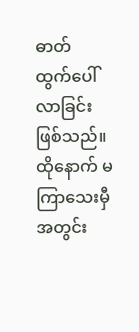ဓာတ်
ထွက်ပေါ်လာခြင်း ဖြစ်သည်။ ထိုနောက် မကြာသေးမှီအတွင်း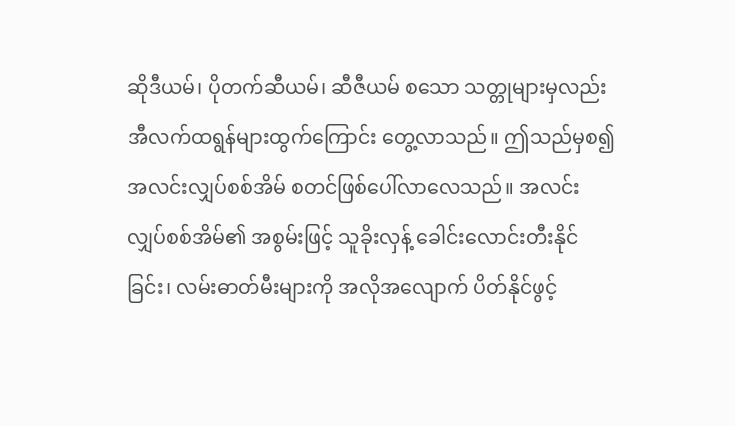ဆိုဒီယမ်၊ ပိုတက်ဆီယမ်၊ ဆီဇီယမ် စသော သတ္တုများမှလည်း
အီလက်ထရွန်များထွက်ကြောင်း တွေ့လာသည်။ ဤသည်မှစ၍
အလင်းလျှပ်စစ်အိမ် စတင်ဖြစ်ပေါ်လာလေသည်။ အလင်း
လျှပ်စစ်အိမ်၏ အစွမ်းဖြင့် သူခိုးလှန့် ခေါင်းလောင်းတီးနိုင်
ခြင်း၊ လမ်းဓာတ်မီးများကို အလိုအလျောက် ပိတ်နိုင်ဖွင့်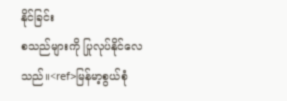နိုင်ခြင်း
စသည်များကို ပြုလုပ်နိုင်လေသည်။<ref>မြန်မာ့စွယ်စုံ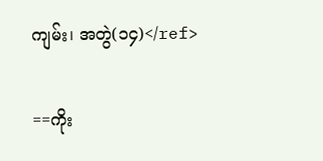ကျမ်း၊ အတွဲ(၁၄)</ref>

==ကိုး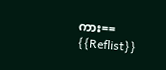ကား==
{{Reflist}}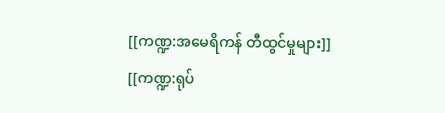[[ကဏ္ဍ:အမေရိကန် တီထွင်မှုများ]]
[[ကဏ္ဍ:ရုပ်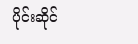ပိုင်းဆိုင်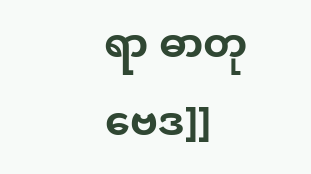ရာ ဓာတုဗေဒ]]